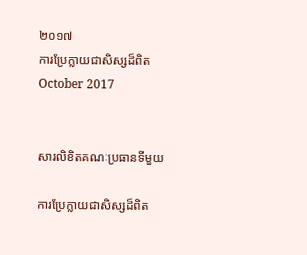២០១៧
ការប្រែក្លាយជាសិស្សដ៏ពិត
October 2017


សារលិខិតគណៈប្រធានទីមួយ

ការប្រែក្លាយជាសិស្សដ៏ពិត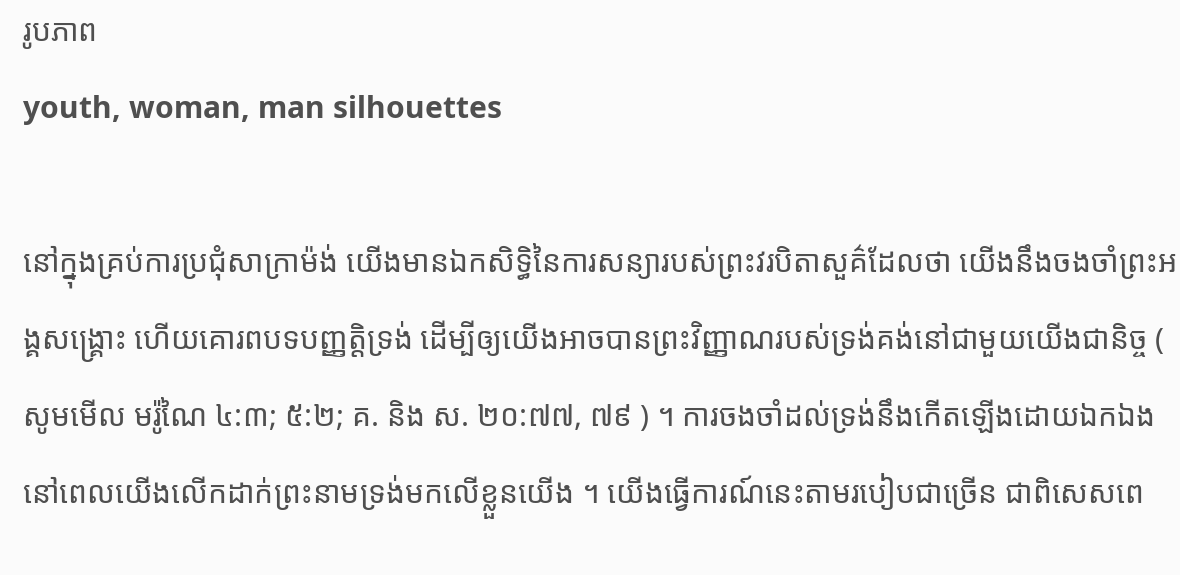រូបភាព
youth, woman, man silhouettes

នៅក្នុងគ្រប់ការប្រជុំសាក្រាម៉ង់ យើងមានឯកសិទ្ធិនៃការសន្យារបស់ព្រះវរបិតាសួគ៌ដែលថា យើងនឹងចងចាំព្រះអង្គសង្គ្រោះ ហើយគោរពបទបញ្ញត្តិទ្រង់ ដើម្បីឲ្យយើងអាចបានព្រះវិញ្ញាណរបស់ទ្រង់គង់នៅជាមួយយើងជានិច្ច ( សូមមើល មរ៉ូណៃ ៤:៣; ៥:២; គ. និង ស. ២០:៧៧, ៧៩ ) ។ ការចងចាំដល់ទ្រង់នឹងកើតឡើងដោយឯកឯង នៅពេលយើងលើកដាក់ព្រះនាមទ្រង់មកលើខ្លួនយើង ។ យើងធ្វើការណ៍នេះតាមរបៀបជាច្រើន ជាពិសេសពេ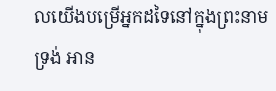លយើងបម្រើអ្នកដទៃនៅក្នុងព្រះនាមទ្រង់ អាន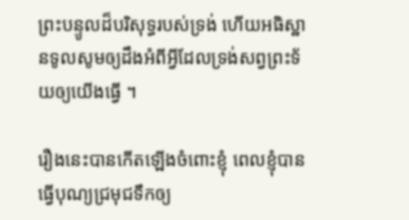ព្រះបន្ទូលដ៏បរិសុទ្ធរបស់ទ្រង់ ហើយអធិស្ឋានទូលសូមឲ្យដឹងអំពីអ្វីដែលទ្រង់សព្វព្រះទ័យឲ្យយើងធ្វើ ។

រឿងនេះបានកើតឡើងចំពោះខ្ញុំ ពេលខ្ញុំបានធ្វើបុណ្យជ្រមុជទឹកឲ្យ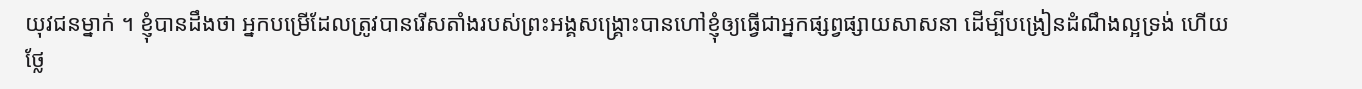យុវជនម្នាក់ ។ ខ្ញុំបានដឹងថា អ្នកបម្រើដែលត្រូវបានរើសតាំងរបស់ព្រះអង្គសង្គ្រោះបានហៅខ្ញុំឲ្យធ្វើជាអ្នកផ្សព្វផ្សាយសាសនា ដើម្បីបង្រៀនដំណឹងល្អទ្រង់ ហើយថ្លែ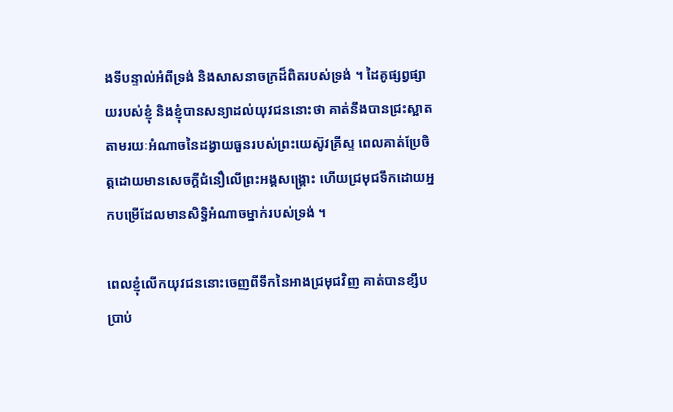ងទីបន្ទាល់អំពីទ្រង់ និងសាសនាចក្រដ៏ពិតរបស់ទ្រង់ ។ ដៃគូផ្សព្វផ្សាយរបស់ខ្ញុំ និងខ្ញុំបានសន្យាដល់យុវជននោះថា គាត់នឹងបានជ្រះស្អាតតាមរយៈអំណាចនៃដង្វាយធួនរបស់ព្រះយេស៊ូវគ្រីស្ទ ពេលគាត់ប្រែចិត្តដោយមានសេចក្តីជំនឿលើព្រះអង្គសង្គ្រោះ ហើយជ្រមុជទឹកដោយអ្នកបម្រើដែលមានសិទ្ធិអំណាចម្នាក់របស់ទ្រង់ ។

ពេលខ្ញុំលើកយុវជននោះចេញពីទឹកនៃអាងជ្រមុជវិញ គាត់បានខ្សឹបប្រាប់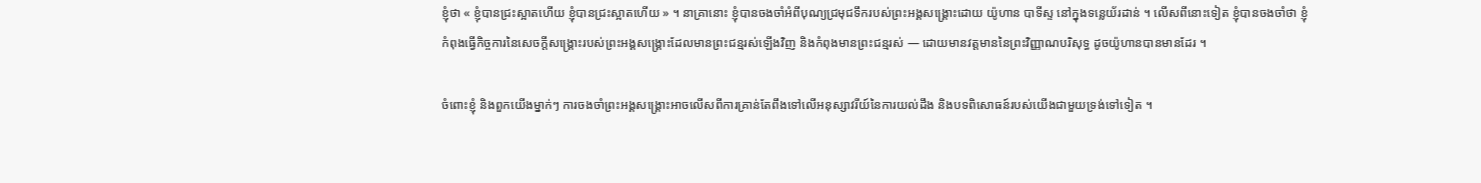ខ្ញុំថា « ខ្ញុំបានជ្រះស្អាតហើយ ខ្ញុំបានជ្រះស្អាតហើយ » ។ នាគ្រានោះ ខ្ញុំបានចងចាំអំពីបុណ្យជ្រមុជទឹករបស់ព្រះអង្គសង្គ្រោះដោយ យ៉ូហាន បាទីស្ទ នៅក្នុងទន្លេយ័រដាន់ ។ លើសពីនោះទៀត ខ្ញុំបានចងចាំថា ខ្ញុំកំពុងធ្វើកិច្ចការនៃសេចក្តីសង្គ្រោះរបស់ព្រះអង្គសង្គ្រោះដែលមានព្រះជន្មរស់ឡើងវិញ និងកំពុងមានព្រះជន្មរស់ — ដោយមានវត្តមាននៃព្រះវិញ្ញាណបរិសុទ្ធ ដូចយ៉ូហានបានមានដែរ ។

ចំពោះខ្ញុំ និងពួកយើងម្នាក់ៗ ការចងចាំព្រះអង្គសង្គ្រោះអាចលើសពីការគ្រាន់តែពឹងទៅលើអនុស្សាវរីយ៍នៃការយល់ដឹង និងបទពិសោធន៍របស់យើងជាមួយទ្រង់ទៅទៀត ។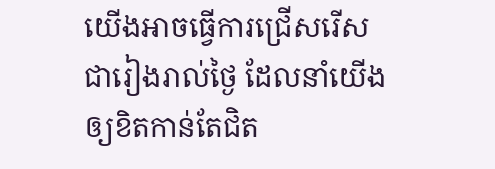យើងអាចធ្វើការជ្រើសរើសជារៀងរាល់ថ្ងៃ ដែលនាំយើងឲ្យខិតកាន់តែជិត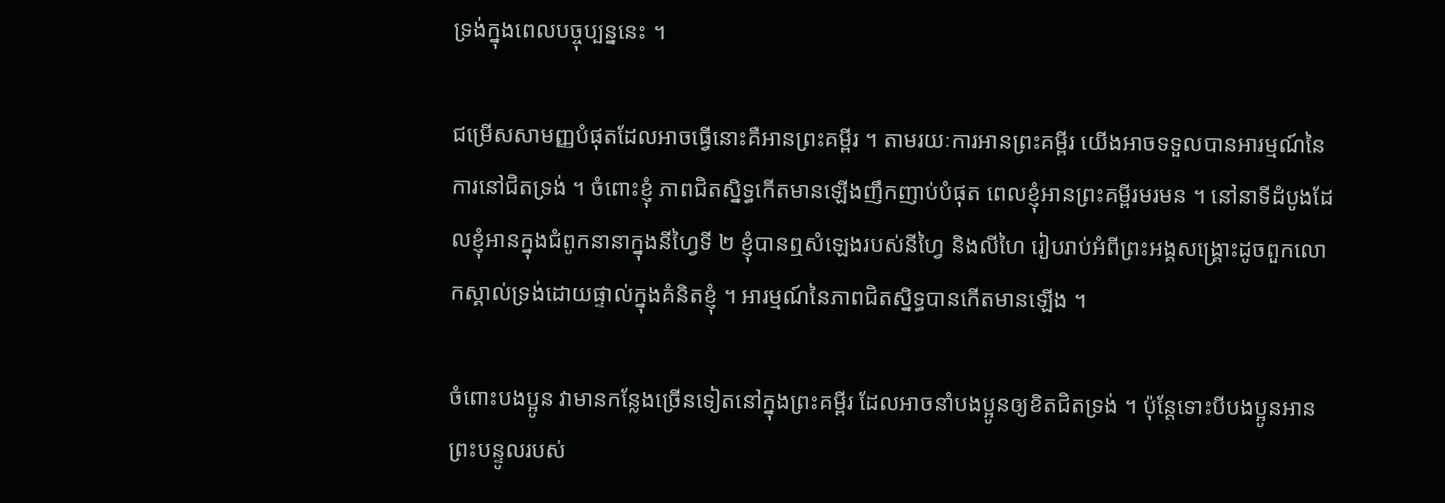ទ្រង់ក្នុងពេលបច្ចុប្បន្ននេះ ។

ជម្រើសសាមញ្ញបំផុតដែលអាចធ្វើនោះគឺអានព្រះគម្ពីរ ។ តាមរយៈការអានព្រះគម្ពីរ យើងអាចទទួលបានអារម្មណ៍នៃការនៅជិតទ្រង់ ។ ចំពោះខ្ញុំ ភាពជិតស្និទ្ធកើតមានឡើងញឹកញាប់បំផុត ពេលខ្ញុំអានព្រះគម្ពីរមរមន ។ នៅនាទីដំបូងដែលខ្ញុំអានក្នុងជំពូកនានាក្នុងនីហ្វៃទី ២ ខ្ញុំបានឮសំឡេងរបស់នីហ្វៃ និងលីហៃ រៀបរាប់អំពីព្រះអង្គសង្គ្រោះដូចពួកលោកស្គាល់ទ្រង់ដោយផ្ទាល់ក្នុងគំនិតខ្ញុំ ។ អារម្មណ៍នៃភាពជិតស្និទ្ធបានកើតមានឡើង ។

ចំពោះបងប្អូន វាមានកន្លែងច្រើនទៀតនៅក្នុងព្រះគម្ពីរ ដែលអាចនាំបងប្អូនឲ្យខិតជិតទ្រង់ ។ ប៉ុន្តែទោះបីបងប្អូនអានព្រះបន្ទូលរបស់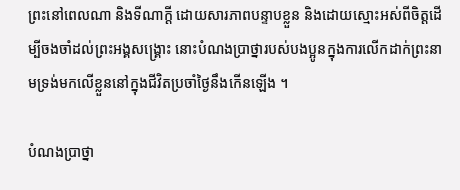ព្រះនៅពេលណា និងទីណាក្តី ដោយសារភាពបន្ទាបខ្លួន និងដោយស្មោះអស់ពីចិត្តដើម្បីចងចាំដល់ព្រះអង្គសង្គ្រោះ នោះបំណងប្រាថ្នារបស់បងប្អូនក្នុងការលើកដាក់ព្រះនាមទ្រង់មកលើខ្លួននៅក្នុងជីវិតប្រចាំថ្ងៃនឹងកើនឡើង ។

បំណងប្រាថ្នា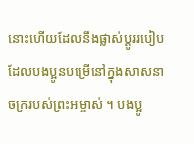នោះហើយដែលនឹងផ្លាស់ប្តូររបៀបដែលបងប្អូនបម្រើនៅក្នុងសាសនាចក្ររបស់ព្រះអម្ចាស់ ។ បងប្អូ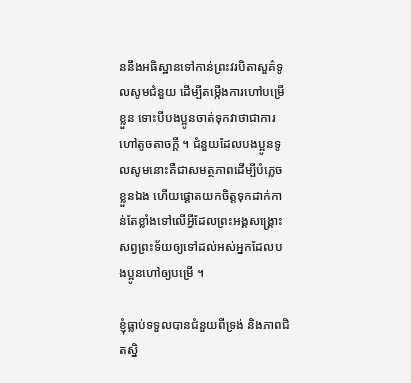ននឹងអធិស្ឋានទៅកាន់ព្រះវរបិតាសួគ៌ទូលសូមជំនួយ ដើម្បីតម្កើងការហៅបម្រើខ្លួន ទោះបីបងប្អូនចាត់ទុកវាថាជាការហៅតូចតាចក្តី ។ ជំនួយដែលបងប្អូនទូលសូមនោះគឺជាសមត្ថភាពដើម្បីបំភ្លេចខ្លួនឯង ហើយផ្តោតយកចិត្តទុកដាក់កាន់តែខ្លាំងទៅលើអ្វីដែលព្រះអង្គសង្គ្រោះសព្វព្រះទ័យឲ្យទៅដល់អស់អ្នកដែលបងប្អូនហៅឲ្យបម្រើ ។

ខ្ញុំធ្លាប់ទទួលបានជំនួយពីទ្រង់ និងភាពជិតស្និ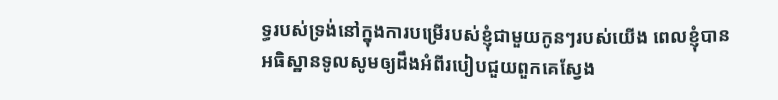ទ្ធរបស់ទ្រង់នៅក្នុងការបម្រើរបស់ខ្ញុំជាមួយកូនៗរបស់យើង ពេលខ្ញុំបានអធិស្ឋានទូលសូមឲ្យដឹងអំពីរបៀបជួយពួកគេស្វែង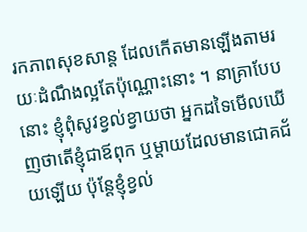រកភាពសុខសាន្ត ដែលកើតមានឡើងតាមរយៈដំណឹងល្អតែប៉ុណ្ណោះនោះ ។ នាគ្រាបែបនោះ ខ្ញុំពុំសូវខ្វល់ខ្វាយថា អ្នកដទៃមើលឃើញថាតើខ្ញុំជាឪពុក ឬម្តាយដែលមានជោគជ័យឡើយ ប៉ុន្តែខ្ញុំខ្វល់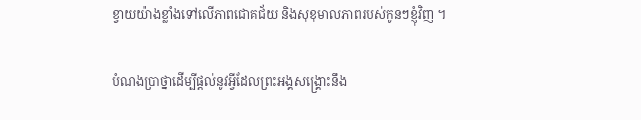ខ្វាយយ៉ាងខ្លាំងទៅលើភាពជោគជ័យ និងសុខុមាលភាពរបស់កូនៗខ្ញុំវិញ ។

បំណងប្រាថ្នាដើម្បីផ្តល់នូវអ្វីដែលព្រះអង្គសង្គ្រោះនឹង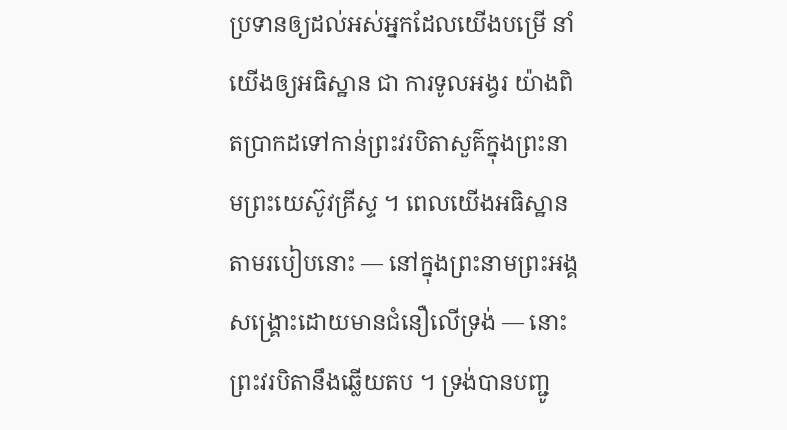ប្រទានឲ្យដល់អស់អ្នកដែលយើងបម្រើ នាំយើងឲ្យអធិស្ឋាន ជា ការទូលអង្វរ យ៉ាងពិតប្រាកដទៅកាន់ព្រះវរបិតាសួគ៌ក្នុងព្រះនាមព្រះយេស៊ូវគ្រីស្ទ ។ ពេលយើងអធិស្ឋានតាមរបៀបនោះ — នៅក្នុងព្រះនាមព្រះអង្គសង្គ្រោះដោយមានជំនឿលើទ្រង់ — នោះព្រះវរបិតានឹងឆ្លើយតប ។ ទ្រង់បានបញ្ជូ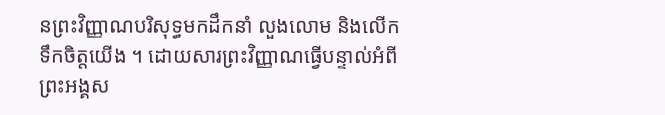នព្រះវិញ្ញាណបរិសុទ្ធមកដឹកនាំ លួងលោម និងលើកទឹកចិត្តយើង ។ ដោយសារព្រះវិញ្ញាណធ្វើបន្ទាល់អំពីព្រះអង្គស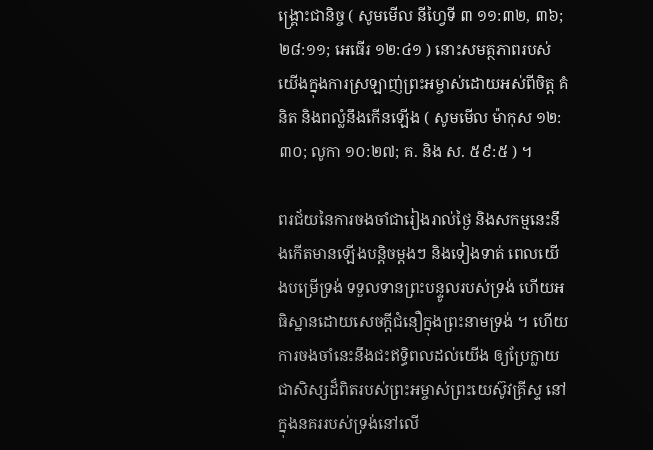ង្គ្រោះជានិច្ច ( សូមមើល នីហ្វៃទី ៣ ១១:៣២, ៣៦; ២៨:១១; អេធើរ ១២:៤១ ) នោះសមត្ថភាពរបស់យើងក្នុងការស្រឡាញ់ព្រះអម្ចាស់ដោយអស់ពីចិត្ត គំនិត និងពល្លំនឹងកើនឡើង ( សូមមើល ម៉ាកុស ១២:៣០; លូកា ១០:២៧; គ. និង ស. ៥៩:៥ ) ។

ពរជ័យនៃការចងចាំជារៀងរាល់ថ្ងៃ និងសកម្មនេះនឹងកើតមានឡើងបន្តិចម្តងៗ និងទៀងទាត់ ពេលយើងបម្រើទ្រង់ ទទួលទានព្រះបន្ទូលរបស់ទ្រង់ ហើយអធិស្ឋានដោយសេចក្តីជំនឿក្នុងព្រះនាមទ្រង់ ។ ហើយការចងចាំនេះនឹងជះឥទ្ធិពលដល់យើង ឲ្យប្រែក្លាយជាសិស្សដ៏ពិតរបស់ព្រះអម្ចាស់ព្រះយេស៊ូវគ្រីស្ទ នៅក្នុងនគររបស់ទ្រង់នៅលើ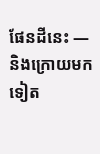ផែនដីនេះ — និងក្រោយមកទៀត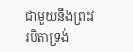ជាមួយនឹងព្រះវរបិតាទ្រង់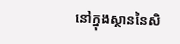នៅក្នុងស្ថាននៃសិ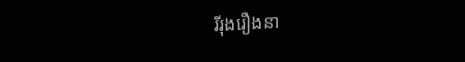រីរុងរឿងនា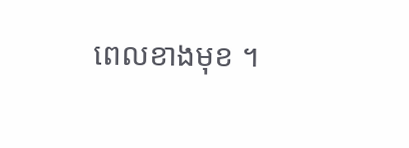ពេលខាងមុខ ។